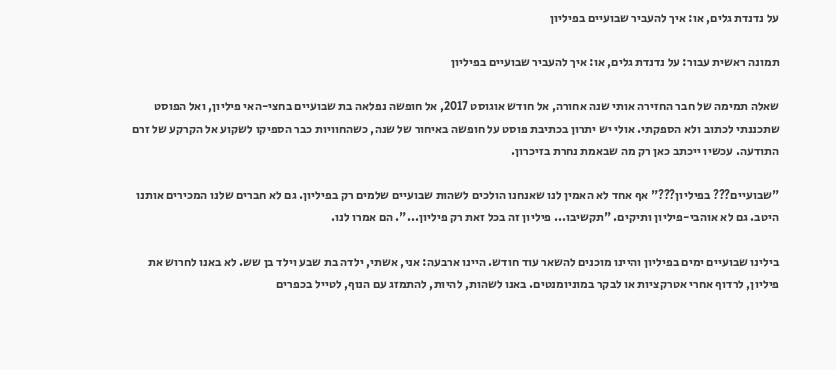על נדנדת גלים, או: איך להעביר שבועיים בפיליון

תמונה ראשית עבור: על נדנדת גלים, או: איך להעביר שבועיים בפיליון

שאלה תמימה של חבר החזירה אותי שנה אחורה, אל חודש אוגוסט 2017, אל חופשה נפלאה בת שבועיים בחצי-האי פיליון, ואל הפוסט שתכננתי לכתוב ולא הספקתי. אולי יש יתרון בכתיבת פוסט על חופשה באיחור של שנה, כשהחוויות כבר הספיקו לשקוע אל הקרקע של זרם התודעה. עכשיו ייכתב כאן רק מה שבאמת נחרת בזיכרון.

"שבועיים??? בפיליון???" אף אחד לא האמין לנו שאנחנו הולכים לשהות שבועיים שלמים רק בפיליון. גם לא חברים שלנו המכירים אותנו היטב. גם לא אוהבי-פיליון ותיקים. "תקשיבו... פיליון זה בכל זאת רק פיליון...". הם אמרו לנו.

בילינו שבועיים ימים בפיליון והיינו מוכנים להשאר עוד חודש. היינו ארבעה: אני, אשתי, ילדה בת שבע וילד בן שש. לא באנו לחרוש את פיליון, לרדוף אחרי אטרקציות או לבקר במוניומנטים. באנו לשהות, להיות, להתמזג עם הנוף, לטייל בכפרים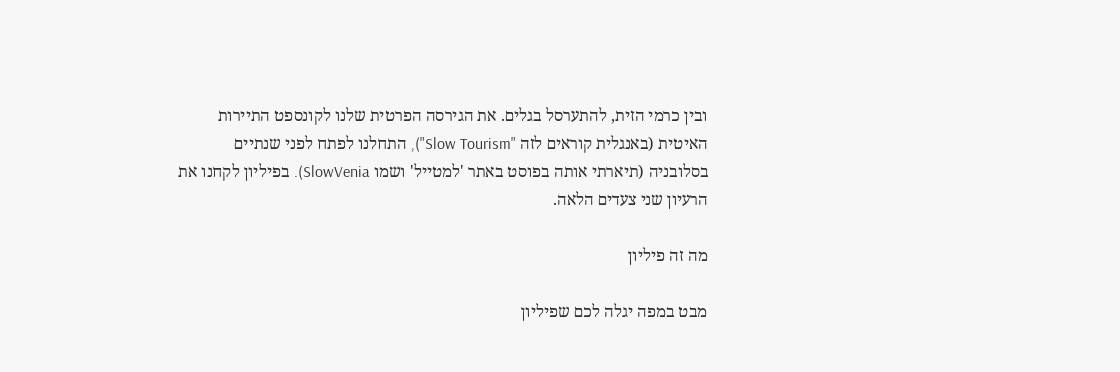ובין כרמי הזית, להתערסל בגלים. את הגירסה הפרטית שלנו לקונספט התיירות האיטית (באנגלית קוראים לזה "Slow Tourism"), התחלנו לפתח לפני שנתיים בסלובניה (תיארתי אותה בפוסט באתר 'למטייל' ושמו SlowVenia). בפיליון לקחנו את הרעיון שני צעדים הלאה.

מה זה פיליון

מבט במפה יגלה לכם שפיליון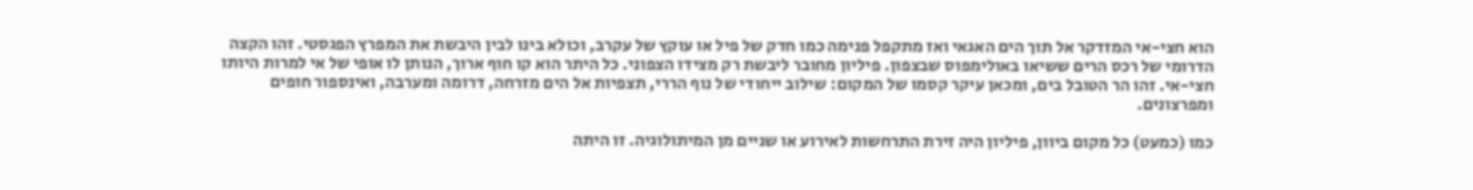הוא חצי-אי המזדקר אל תוך הים האגאי ואז מתקפל פנימה כמו חדק של פיל או עוקץ של עקרב, וכולא בינו לבין היבשת את המפרץ הפגסטי. זהו הקצה הדרומי של רכס הרים ששיאו באולימפוס שבצפון. פיליון מחובר ליבשת רק מצידו הצפוני. כל היתר הוא קו חוף ארוך, הנותן לו אופי של אי למרות היותו חצי-אי. זהו הר הטובל בים, ומכאן עיקר קסמו של המקום: שילוב ייחודי של נוף הררי, תצפיות אל הים מזרחה, דרומה ומערבה, ואינספור חופים ומפרצונים.

כמו (כמעט) כל מקום ביוון, פיליון היה זירת התרחשות לאירוע או שניים מן המיתולוגיה. זו היתה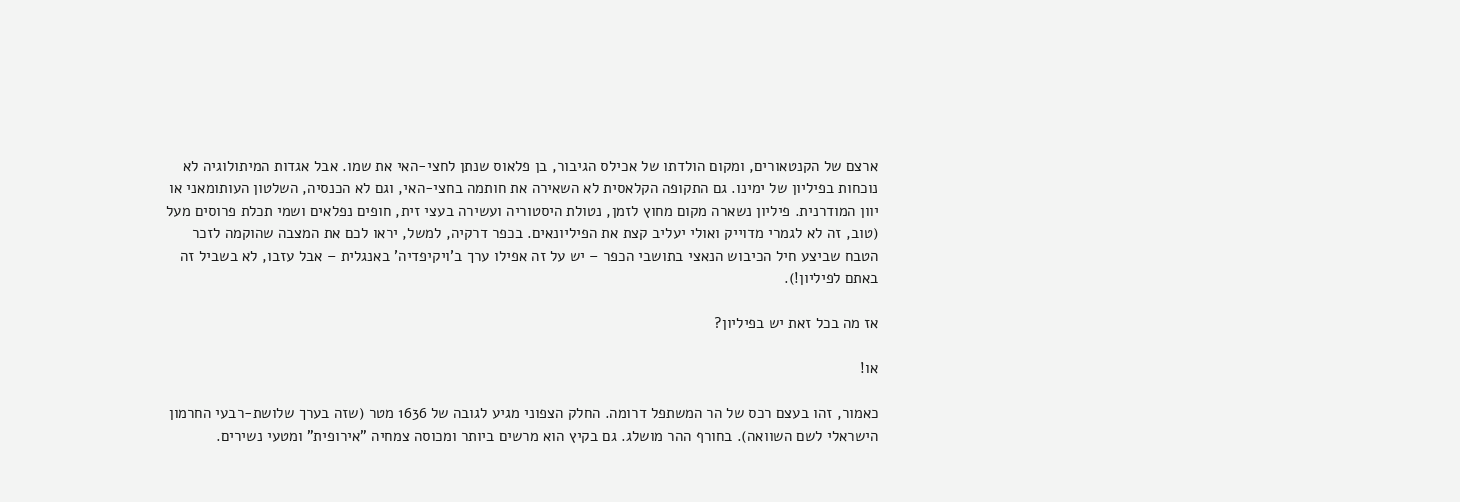ארצם של הקנטאורים, ומקום הולדתו של אכילס הגיבור, בן פלאוס שנתן לחצי-האי את שמו. אבל אגדות המיתולוגיה לא נוכחות בפיליון של ימינו. גם התקופה הקלאסית לא השאירה את חותמה בחצי-האי, וגם לא הכנסיה, השלטון העותומאני או יוון המודרנית. פיליון נשארה מקום מחוץ לזמן, נטולת היסטוריה ועשירה בעצי זית, חופים נפלאים ושמי תכלת פרוסים מעל (טוב, זה לא לגמרי מדוייק ואולי יעליב קצת את הפיליונאים. בכפר דרקיה, למשל, יראו לכם את המצבה שהוקמה לזכר הטבח שביצע חיל הכיבוש הנאצי בתושבי הכפר – יש על זה אפילו ערך ב'ויקיפדיה' באנגלית – אבל עזבו, לא בשביל זה באתם לפיליון!).

אז מה בכל זאת יש בפיליון?

או!

כאמור, זהו בעצם רכס של הר המשתפל דרומה. החלק הצפוני מגיע לגובה של 1636 מטר (שזה בערך שלושת-רבעי החרמון הישראלי לשם השוואה). בחורף ההר מושלג. גם בקיץ הוא מרשים ביותר ומכוסה צמחיה "אירופית" ומטעי נשירים.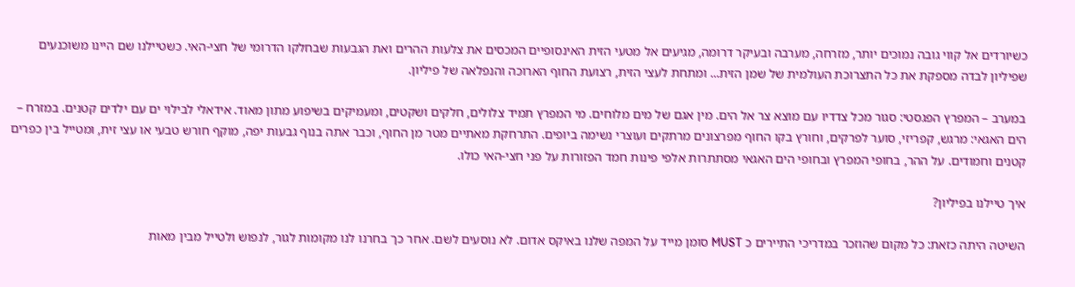כשיורדים אל קווי גובה נמוכים יותר, מזרחה, מערבה ובעיקר דרומה, מגיעים אל מטעי הזית האינסופיים המכסים את צלעות ההרים ואת הגבעות שבחלקו הדרומי של חצי-האי. כשטיילנו שם היינו משוכנעים שפיליון לבדה מספקת את כל התצרוכת העולמית של שמן הזית... ומתחת לעצי הזית, רצועת החוף הארוכה והנפלאה של פיליון.

במערב – המפרץ הפגסטי: סגור מכל צדדיו עם מוצא צר אל הים. מין אגם של מים מלוחים. מי המפרץ תמיד צלולים, חלקים ושקטים, ומעמיקים בשיפוע מתון מאוד. אידאלי לבילוי ים עם ילדים קטנים. במזרח – הים האגאי: מרגש, קפריזי, סוער לפרקים, וחורץ בקו החוף מפרצונים מרתקים ועוצרי נשימה ביופים. התרחקת מאתיים מטר מן החוף, וכבר אתה בנוף גבעות יפה, מוקף חורש טבעי או עצי זית, ומטייל בין כפרים קטנים וחמודים. על ההר, בחופי המפרץ ובחופי הים האגאי מסתתרות אלפי פינות חמד הפזורות על פני חצי-האי כולו.

איך טיילנו בפיליון?

השיטה היתה כזאת: כל מקום שהוזכר במדריכי התיירים כ MUST סומן מייד על המפה שלנו באיקס אדום. לא נוסעים לשם. אחר כך בחרנו לנו מקומות לגור, לנפוש ולטייל מבין מאות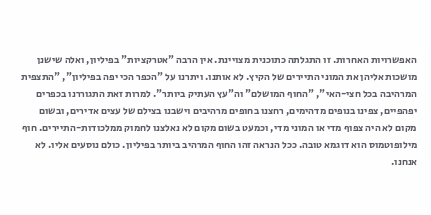האפשרויות האחרות. זו התגלתה כתוכנית מצויינת. אין הרבה "אטרקציות" בפיליון, ואלה שישנן מושכות אליהן את המוני התיירים של הקיץ. לא אותנו. ויתרנו על "הכפר הכי יפה בפיליון", "התצפית המרהיבה בכל חצי-האי", "החוף המושלם" וה"עץ העתיק ביותר". למרות זאת התגוררנו בכפרים יפהפיים, צפינו בנופים מדהימים, רחצנו בחופים מרהיבים וישבנו בצילם של עצים אדירים, ובשום מקום לא היה צפוף מדי או המוני מדי, וכמעט בשום מקום לא נאלצנו לחמוק ממלכודות-התיירים. חוף מילופוטמוס הוא דוגמא טובה. ככל הנראה זהו החוף המרהיב ביותר בפיליון. כולם נוסעים אליו. לא אנחנו.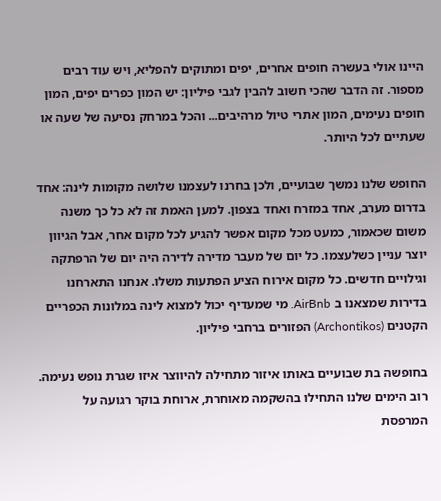היינו אולי בעשרה חופים אחרים, יפים ומתוקים להפליא, ויש עוד רבים מספור. זה הדבר שהכי חשוב להבין לגבי פיליון: יש המון כפרים יפים, המון חופים נעימים, המון אתרי טיול מרהיבים... והכל במרחק נסיעה של שעה או שעתיים לכל היותר.

החופש שלנו נמשך שבועיים, ולכן בחרנו לעצמנו שלושה מקומות לינה: אחד בדרום מערב, אחד במזרח ואחד בצפון. למען האמת זה לא כל כך משנה משום שכאמור, כמעט מכל מקום אפשר להגיע לכל מקום אחר, אבל הגיוון יוצר עניין כשלעצמו. כל יום של מעבר מדירה לדירה היה יום של הרפתקה וגילויים חדשים. כל מקום אירוח הציע הפתעות משלו. אנחנו התארחנו בדירות שמצאנו ב AirBnb. מי שמעדיף יכול למצוא לינה במלונות הכפריים הקטנים (Archontikos) הפזורים ברחבי פיליון.

בחופשה בת שבועיים באותו איזור מתחילה להיווצר איזו שגרת נופש נעימה. רוב הימים שלנו התחילו בהשקמה מאוחרת, ארוחת בוקר רגועה על המרפסת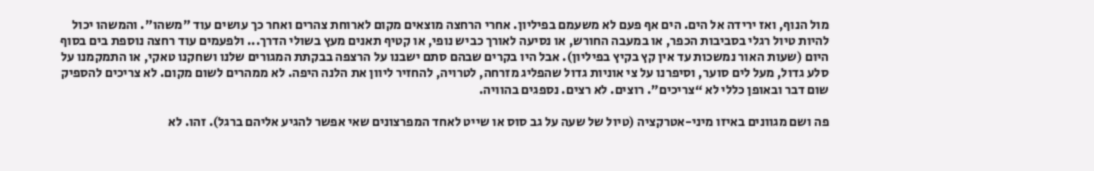מול הנוף, ואז ירידה אל הים. הים אף פעם לא משעמם בפיליון. אחרי הרחצה מוצאים מקום לארוחת צהרים ואחר כך עושים עוד "משהו". והמשהו יכול להיות טיול רגלי בסביבות הכפר, או במעבה החורש, או נסיעה לאורך כביש נופי, או קטיף תאנים מעץ בשולי הדרך... ולפעמים עוד רחצה נוספת בים בסוף היום (שעות האור נמשכות עד אין קץ בקיץ בפיליון). אבל היו בקרים שבהם סתם ישבנו על הרצפה בבקתת המגורים שלנו ושחקנו טאקי, או התמקמנו על סלע גדול, מעל לים סוער, וסיפרנו על צי אוניות גדול שהפליג מזרחה, לטרויה, להחזיר ליוון את הלנה היפה. לא ממהרים לשום מקום. לא צריכים להספיק שום דבר ובאופן כללי לא “צריכים”. רוצים. לא רצים. נספגים בהוויה.

פה ושם מגוונים באיזו מיני-אטרקציה (טיול של שעה על גב סוס או שייט לאחד המפרצונים שאי אפשר להגיע אליהם ברגל). זהו. לא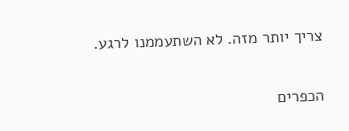צריך יותר מזה. לא השתעממנו לרגע.

הכפרים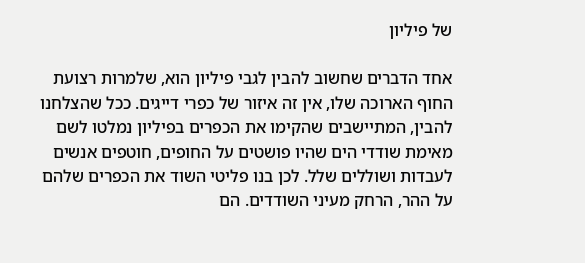של פיליון

אחד הדברים שחשוב להבין לגבי פיליון הוא, שלמרות רצועת החוף הארוכה שלו, אין זה איזור של כפרי דייגים. ככל שהצלחנו להבין, המתיישבים שהקימו את הכפרים בפיליון נמלטו לשם מאימת שודדי הים שהיו פושטים על החופים, חוטפים אנשים לעבדות ושוללים שלל. לכן בנו פליטי השוד את הכפרים שלהם על ההר, הרחק מעיני השודדים. הם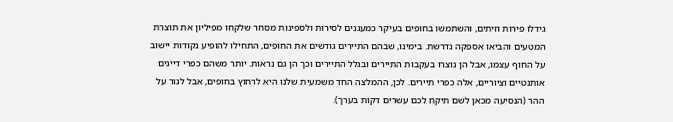גידלו פירות וזיתים, והשתמשו בחופים בעיקר כמעגנים לסירות ולספינות מסחר שלקחו מפיליון את תוצרת המטעים והביאו אספקה נדרשת. בימינו, שבהם התיירים גודשים את החופים, התחילו להופיע נקודות יישוב על החוף עצמו, אבל הן נוצרו בעקבות התיירים ובגלל התיירים וכך הן גם נראות. יותר משהם כפרי דייגים אותנטיים וציוריים, אלה כפרי תיירים. לכן, ההמלצה החד משמעית שלנו היא לרחוץ בחופים, אבל לגור על ההר (הנסיעה מכאן לשם תיקח לכם עשרים דקות בערך).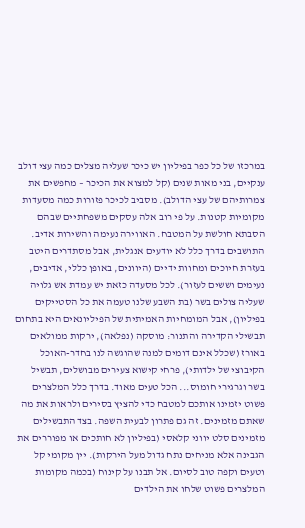במרכזו של כל כפר בפיליון יש כיכר שעליה מצלים כמה עצי דולב ענקיים, בני מאות שנים (קל למצוא את הכיכר – מחפשים את צמרותיהם של עצי הדולב). מסביב לכיכר פזורות כמה מסעדות מקומיות קטנות. על פי רוב אלה עסקים משפחתיים שבהם הסבתא חולשת על המטבח. האווירה נעימה והשירות אדיב. התושבים בדרך כלל לא יודעים אנגלית, אבל מסתדרים היטב בעזרת חיוכים ומחוות ידיים (היוונים, באופן כללי, אדיבים, נעימים וששים לעזור). לכל מסעדה כזאת יש עמדת אש גלויה שעליה צולים בשר (בת השבע שלנו טעמה את כל הסטייקים בפיליון), אבל המומחיות האמיתית של הפיליונאים היא בתחום תבשילי הקדירה והתנור: מוסקה (נפלאה), ירקות ממולאים באורז (שכלל אינם דומים למנה שהוגשה לנו בחדר-האוכל הקיבוצי של ילדותי), פרחי קישוא צעירים מבושלים, תבשיל בשר וגרגירי חומוס... הכל טעים מאוד. בדרך כלל המלצרים פשוט יזמינו אותכם למטבח כדי להציץ בסירים ולראות את מה שאתם מזמינים. זה גם פתרון לבעית השפה. בצד התבשילים מזמינים סלט יווני קלאסי (בפיליון לא חותכים או מפוררים את הגבינה אלא מניחים נתח גדול מעל הירקות). יין מקומי קל וטעים וקפה טוב לסיום. אל תבנו על קינוח (בכמה מקומות המלצרים פשוט שלחו את הילדים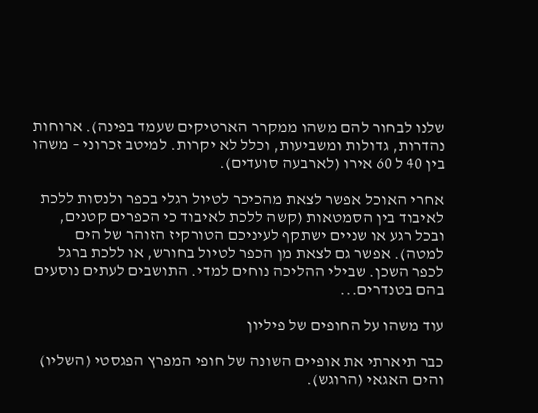שלנו לבחור להם משהו ממקרר הארטיקים שעמד בפינה). ארוחות נהדרות, גדולות ומשביעות, וכלל לא יקרות. למיטב זכרוני – משהו בין 40 ל 60 אירו (לארבעה סועדים).

אחרי האוכל אפשר לצאת מהכיכר לטיול רגלי בכפר ולנסות ללכת לאיבוד בין הסמטאות (קשה ללכת לאיבוד כי הכפרים קטנים, ובכל רגע או שניים ישתקף לעיניכם הטורקיז הזוהר של הים למטה). אפשר גם לצאת מן הכפר לטיול בחורש, או ללכת ברגל לכפר השכן. שבילי ההליכה נוחים למדי. התושבים לעתים נוסעים בהם בטנדרים...

עוד משהו על החופים של פיליון

כבר תיארתי את אופיים השונה של חופי המפרץ הפגסטי (השליו) והים האגאי (הרוגש).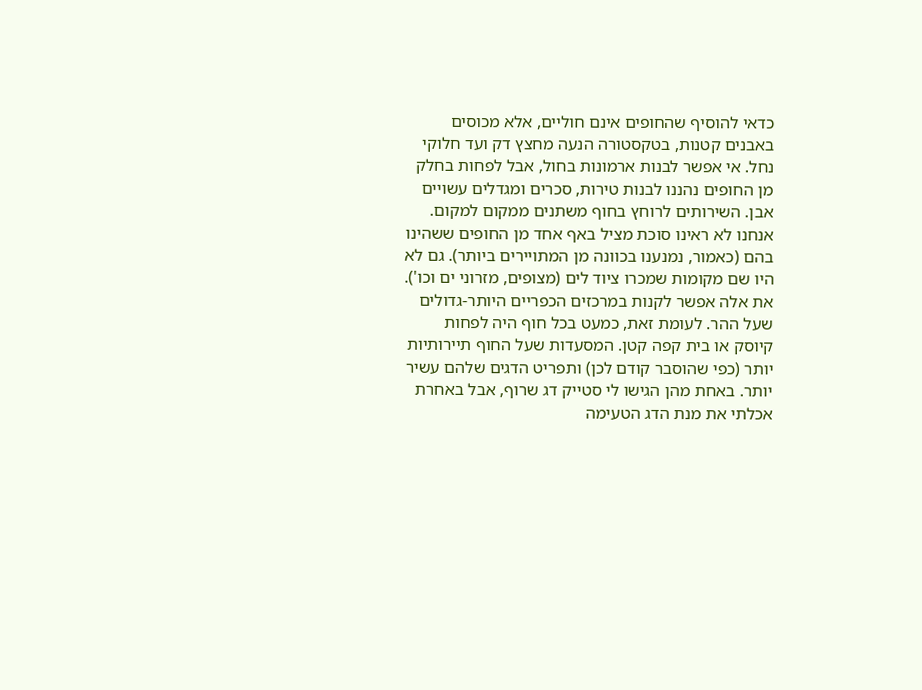כדאי להוסיף שהחופים אינם חוליים, אלא מכוסים באבנים קטנות, בטקסטורה הנעה מחצץ דק ועד חלוקי נחל. אי אפשר לבנות ארמונות בחול, אבל לפחות בחלק מן החופים נהננו לבנות טירות, סכרים ומגדלים עשויים אבן. השירותים לרוחץ בחוף משתנים ממקום למקום. אנחנו לא ראינו סוכת מציל באף אחד מן החופים ששהינו בהם (כאמור, נמנענו בכוונה מן המתויירים ביותר). גם לא היו שם מקומות שמכרו ציוד לים (מצופים, מזרוני ים וכו'). את אלה אפשר לקנות במרכזים הכפריים היותר-גדולים שעל ההר. לעומת זאת, כמעט בכל חוף היה לפחות קיוסק או בית קפה קטן. המסעדות שעל החוף תיירותיות יותר (כפי שהוסבר קודם לכן) ותפריט הדגים שלהם עשיר יותר. באחת מהן הגישו לי סטייק דג שרוף, אבל באחרת אכלתי את מנת הדג הטעימה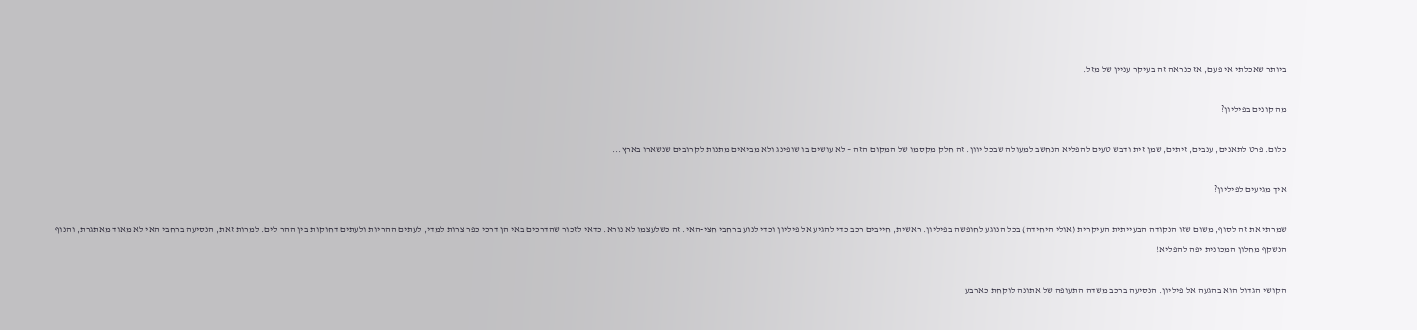ביותר שאכלתי אי פעם, אז כנראה זה בעיקר עניין של מזל.

מה קונים בפיליון?

כלום. פרט לתאנים, ענבים, זיתים, שמן זית ודבש טעים להפליא הנחשב למעולה שבכל יוון. זה חלק מקסמו של המקום הזה – לא עושים בו שופינג ולא מביאים מתנות לקרובים שנשארו בארץ...

איך מגיעים לפיליון?

שמרתי את זה לסוף, משום שזו הנקודה הבעייתית העיקרית (אולי היחידה) בכל הנוגע לחופשה בפיליון. ראשית, חייבים רכב כדי להגיע אל פיליון וכדי לנוע ברחבי חצי-האי. זה כשלעצמו לא נורא. כדאי לזכור שהדרכים באי הן דרכי כפר צרות למדי, לעתים ההריות ולעתים דחוקות בין ההר לים. למרות זאת, הנסיעה ברחבי האי לא מאוד מאתגרת, והנוף הנשקף מחלון המכונית יפה להפליא!

הקושי הגדול הוא בהגעה אל פיליון. הנסיעה ברכב משדה התעופה של אתונה לוקחת כארבע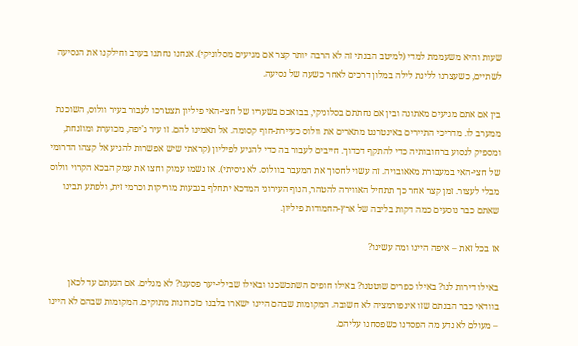שעות והיא משעממת למדי (למיטב הבנתי זה לא הרבה יותר קצר אם מגיעים מסלוניקי). אנחנו נחתנו בערב וחילקנו את הנסיעה לשתיים, כשעצרנו ללינת לילה במלון דרכים לאחר כשעה של נסיעה.

בין אם אתם מגיעים מאתונה ובין אם נחתתם בסלוניקי, בבואכם בשעריו של חצי-האי פיליון תצטרכו לעבור בעיר וולוס, השוכנת ממערב לו. מדריכי התיירים באינטרנט מתארים את וולוס כעיירת-חוף קסומה. אל תאמינו להם. זו עיר ג'יפה, מכוערת ומוזנחת, ומספיק לנסוע ברחובותיה כדי להתקף דכדוך. חייבים לעבור בה כדי להגיע לפיליון (קראתי שיש אפשרות להגיע אל קצהו הדרומי של חצי-האי במעבורת מאאובויה. זה עשוי לחסוך את המעבר בוולוס. לא ניסיתי). אז נשמו עמוק וחצו את עמק הבכא הקרוי וולוס מבלי לעצור. זמן קצר אחר כך תתחיל האווירה להטהר, הנוף העירוני המדכא יתחלף בגבעות מוריקות וכרמי זית, ולפתע תבינו שאתם כבר נוסעים כמה דקות בליבה של ארץ-החמודות פיליון.

אז בכל זאת – איפה היינו ומה עשינו?

באילו דירות לנו? באילו כפרים שוטטנו? באילו חופים השתכשכנו ובאילו שבילי-יער פסענו? לא מגלים. אם הגעתם עד לכאן בוודאי כבר הבנתם שזו אינפורמציה לא חשובה. המקומות שבהם היינו ישארו בלבנו כזכרונות מתוקים. המקומות שבהם לא היינו – מעולם לא נדע מה הפסדנו כשפסחנו עליהם.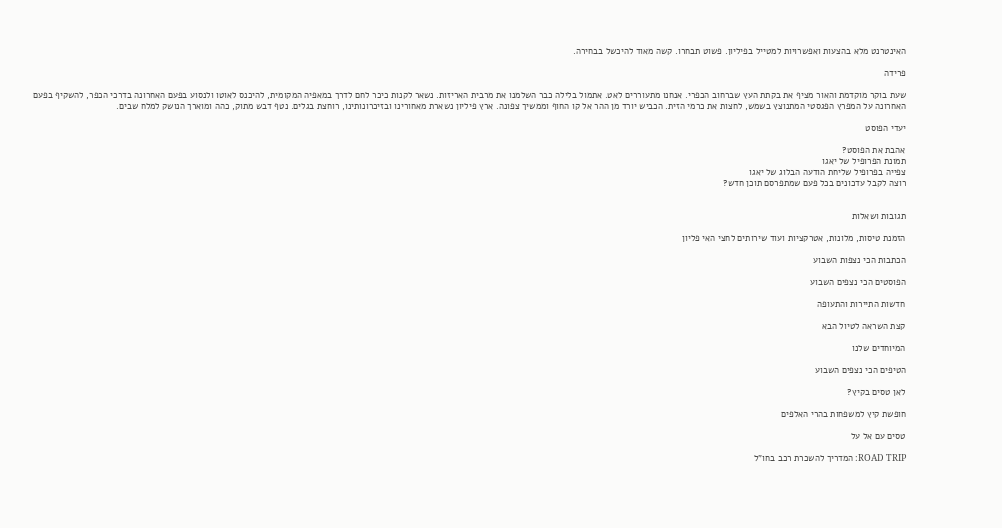האינטרנט מלא בהצעות ואפשרויות למטייל בפיליון. פשוט תבחרו. קשה מאוד להיכשל בבחירה.

פרידה

שעת בוקר מוקדמת והאור מציף את בקתת העץ שברחוב הכפרי. אנחנו מתעוררים לאט. אתמול בלילה כבר השלמנו את מרבית האריזות. נשאר לקנות כיכר לחם לדרך במאפיה המקומית, להיכנס לאוטו ולנסוע בפעם האחרונה בדרכי הכפר, להשקיף בפעם האחרונה על המפרץ הפגסטי המתנוצץ בשמש, לחצות את כרמי הזית. הכביש יורד מן ההר אל קו החוף וממשיך צפונה. ארץ פיליון נשארת מאחורינו ובזיכרונותינו, רוחצת בגלים. נטף דבש מתוק, כהה ומוארך הנושק למלח שבים.

יעדי הפוסט

אהבת את הפוסט?
תמונת הפרופיל של יאגו
צפייה בפרופיל שליחת הודעה הבלוג של יאגו
רוצה לקבל עדכונים בכל פעם שמתפרסם תוכן חדש?


תגובות ושאלות

הזמנת טיסות, מלונות, אטרקציות ועוד שירותים לחצי האי פליון

הכתבות הכי נצפות השבוע

הפוסטים הכי נצפים השבוע

חדשות התיירות והתעופה

קצת השראה לטיול הבא

המיוחדים שלנו

הטיפים הכי נצפים השבוע

לאן טסים בקיץ?

חופשת קיץ למשפחות בהרי האלפים

טסים עם אל על

ROAD TRIP: המדריך להשכרת רכב בחו"ל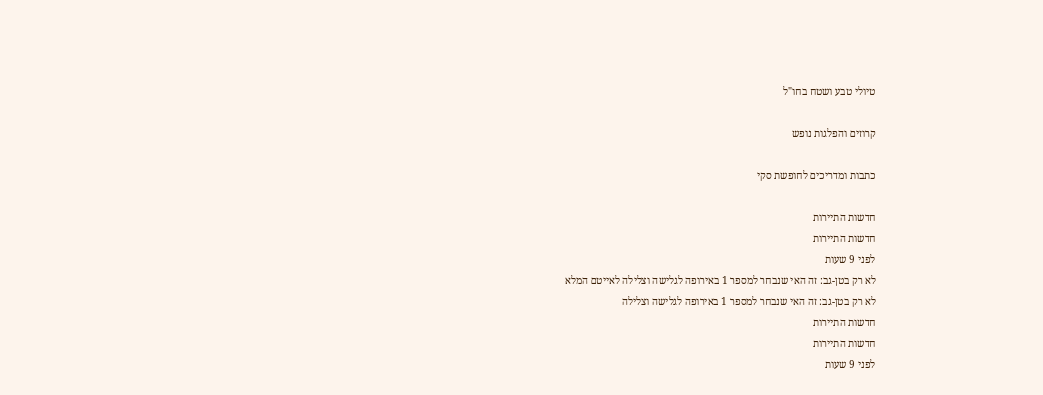טיולי טבע ושטח בחו"ל

קרוזים והפלגות נופש

כתבות ומדריכים לחופשת סקי

חדשות התיירות
חדשות התיירות
לפני 9 שעות
לא רק בטן-גב: זה האי שנבחר למספר 1 באירופה לגלישה וצלילה לאייטם המלא
לא רק בטן-גב: זה האי שנבחר למספר 1 באירופה לגלישה וצלילה
חדשות התיירות
חדשות התיירות
לפני 9 שעות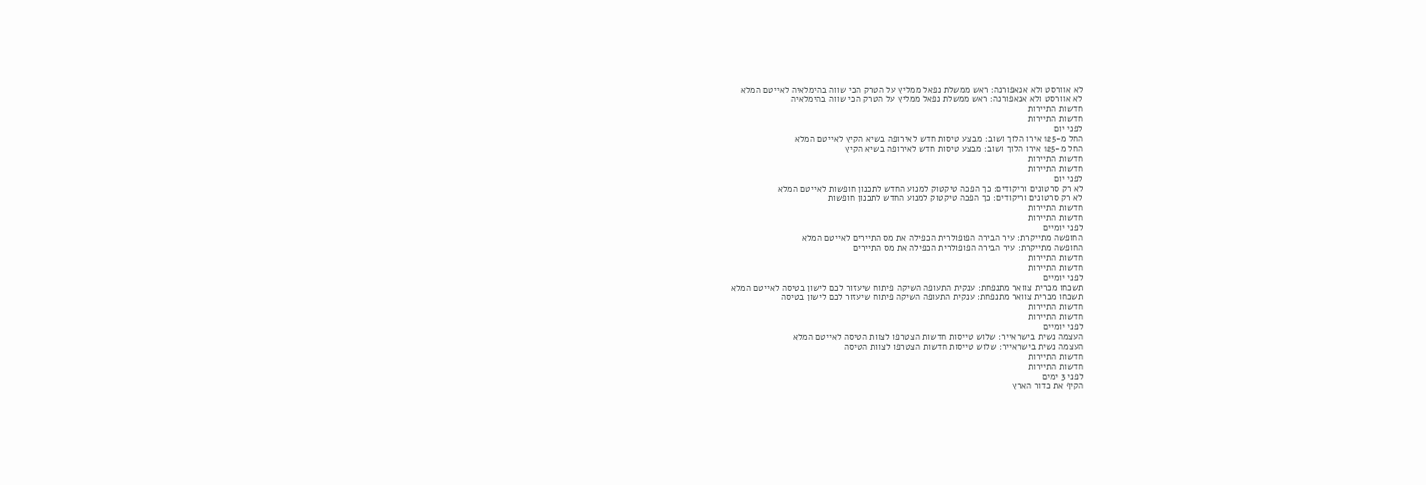לא אוורסט ולא אנאפורנה: ראש ממשלת נפאל ממליץ על הטרק הכי שווה בהימלאיה לאייטם המלא
לא אוורסט ולא אנאפורנה: ראש ממשלת נפאל ממליץ על הטרק הכי שווה בהימלאיה
חדשות התיירות
חדשות התיירות
לפני יום
החל מ-125 אירו הלוך ושוב: מבצע טיסות חדש לאירופה בשיא הקיץ לאייטם המלא
החל מ-125 אירו הלוך ושוב: מבצע טיסות חדש לאירופה בשיא הקיץ
חדשות התיירות
חדשות התיירות
לפני יום
לא רק סרטונים וריקודים: כך הפכה טיקטוק למנוע החדש לתכנון חופשות לאייטם המלא
לא רק סרטונים וריקודים: כך הפכה טיקטוק למנוע החדש לתכנון חופשות
חדשות התיירות
חדשות התיירות
לפני יומיים
החופשה מתייקרת: עיר הבירה הפופולרית הכפילה את מס התיירים לאייטם המלא
החופשה מתייקרת: עיר הבירה הפופולרית הכפילה את מס התיירים
חדשות התיירות
חדשות התיירות
לפני יומיים
תשכחו מכרית צוואר מתנפחת: ענקית התעופה השיקה פיתוח שיעזור לכם לישון בטיסה לאייטם המלא
תשכחו מכרית צוואר מתנפחת: ענקית התעופה השיקה פיתוח שיעזור לכם לישון בטיסה
חדשות התיירות
חדשות התיירות
לפני יומיים
העצמה נשית בישראייר: שלוש טייסות חדשות הצטרפו לצוות הטיסה לאייטם המלא
העצמה נשית בישראייר: שלוש טייסות חדשות הצטרפו לצוות הטיסה
חדשות התיירות
חדשות התיירות
לפני 3 ימים
הקיף את כדור הארץ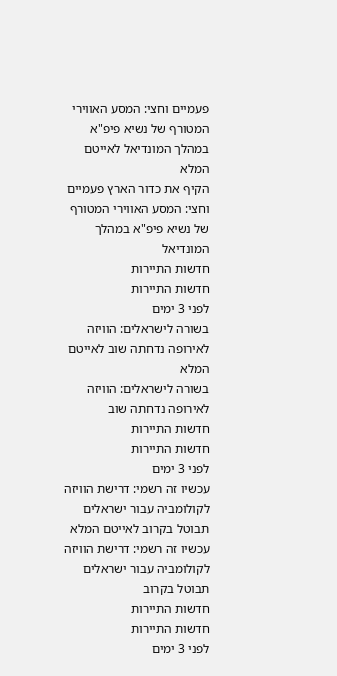פעמיים וחצי: המסע האווירי המטורף של נשיא פיפ"א במהלך המונדיאל לאייטם המלא
הקיף את כדור הארץ פעמיים וחצי: המסע האווירי המטורף של נשיא פיפ"א במהלך המונדיאל
חדשות התיירות
חדשות התיירות
לפני 3 ימים
בשורה לישראלים: הוויזה לאירופה נדחתה שוב לאייטם המלא
בשורה לישראלים: הוויזה לאירופה נדחתה שוב
חדשות התיירות
חדשות התיירות
לפני 3 ימים
עכשיו זה רשמי: דרישת הוויזה לקולומביה עבור ישראלים תבוטל בקרוב לאייטם המלא
עכשיו זה רשמי: דרישת הוויזה לקולומביה עבור ישראלים תבוטל בקרוב
חדשות התיירות
חדשות התיירות
לפני 3 ימים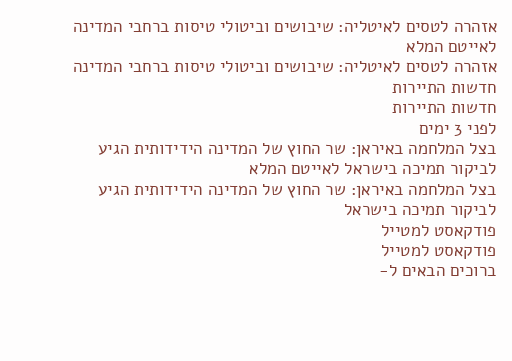אזהרה לטסים לאיטליה: שיבושים וביטולי טיסות ברחבי המדינה לאייטם המלא
אזהרה לטסים לאיטליה: שיבושים וביטולי טיסות ברחבי המדינה
חדשות התיירות
חדשות התיירות
לפני 3 ימים
בצל המלחמה באיראן: שר החוץ של המדינה הידידותית הגיע לביקור תמיכה בישראל לאייטם המלא
בצל המלחמה באיראן: שר החוץ של המדינה הידידותית הגיע לביקור תמיכה בישראל
פודקאסט למטייל
פודקאסט למטייל
ברוכים הבאים ל-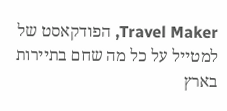Travel Maker, הפודקאסט של למטייל על כל מה שחם בתיירות בארץ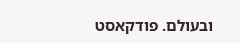ובעולם. פודקאסט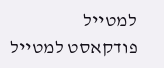למטייל
פודקאסט למטייל